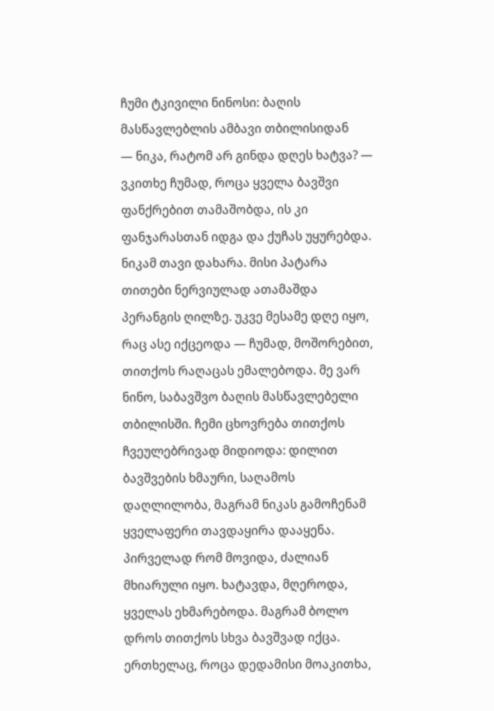ჩუმი ტკივილი ნინოსი: ბაღის მასწავლებლის ამბავი თბილისიდან
— ნიკა, რატომ არ გინდა დღეს ხატვა? — ვკითხე ჩუმად, როცა ყველა ბავშვი ფანქრებით თამაშობდა, ის კი ფანჯარასთან იდგა და ქუჩას უყურებდა.
ნიკამ თავი დახარა. მისი პატარა თითები ნერვიულად ათამაშდა პერანგის ღილზე. უკვე მესამე დღე იყო, რაც ასე იქცეოდა — ჩუმად, მოშორებით, თითქოს რაღაცას ემალებოდა. მე ვარ ნინო, საბავშვო ბაღის მასწავლებელი თბილისში. ჩემი ცხოვრება თითქოს ჩვეულებრივად მიდიოდა: დილით ბავშვების ხმაური, საღამოს დაღლილობა, მაგრამ ნიკას გამოჩენამ ყველაფერი თავდაყირა დააყენა.
პირველად რომ მოვიდა, ძალიან მხიარული იყო. ხატავდა, მღეროდა, ყველას ეხმარებოდა. მაგრამ ბოლო დროს თითქოს სხვა ბავშვად იქცა. ერთხელაც, როცა დედამისი მოაკითხა,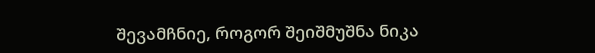შევამჩნიე, როგორ შეიშმუშნა ნიკა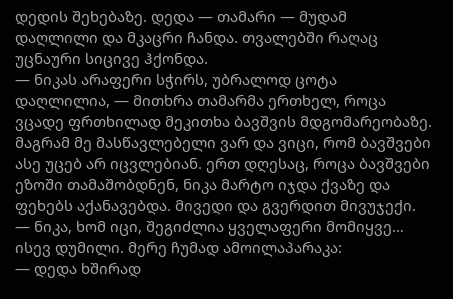დედის შეხებაზე. დედა — თამარი — მუდამ დაღლილი და მკაცრი ჩანდა. თვალებში რაღაც უცნაური სიცივე ჰქონდა.
— ნიკას არაფერი სჭირს, უბრალოდ ცოტა დაღლილია, — მითხრა თამარმა ერთხელ, როცა ვცადე ფრთხილად მეკითხა ბავშვის მდგომარეობაზე.
მაგრამ მე მასწავლებელი ვარ და ვიცი, რომ ბავშვები ასე უცებ არ იცვლებიან. ერთ დღესაც, როცა ბავშვები ეზოში თამაშობდნენ, ნიკა მარტო იჯდა ქვაზე და ფეხებს აქანავებდა. მივედი და გვერდით მივუჯექი.
— ნიკა, ხომ იცი, შეგიძლია ყველაფერი მომიყვე…
ისევ დუმილი. მერე ჩუმად ამოილაპარაკა:
— დედა ხშირად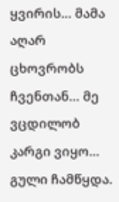ყვირის… მამა აღარ ცხოვრობს ჩვენთან… მე ვცდილობ კარგი ვიყო…
გული ჩამწყდა.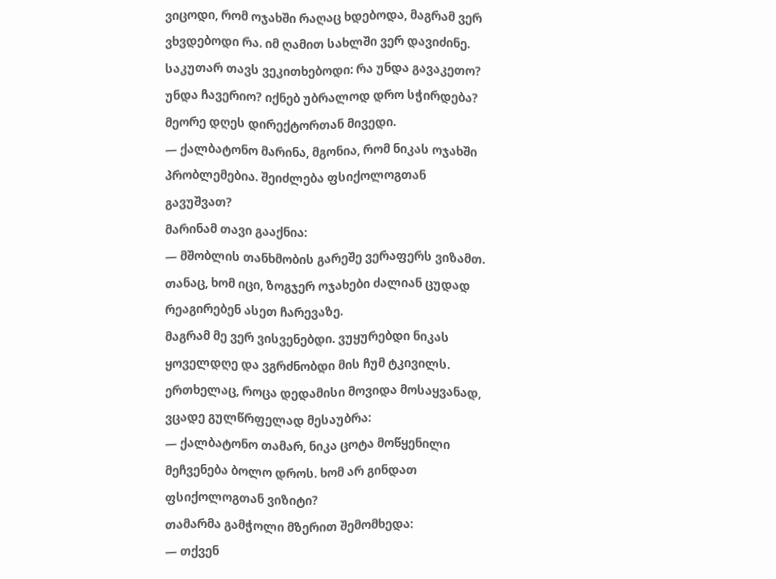ვიცოდი, რომ ოჯახში რაღაც ხდებოდა, მაგრამ ვერ ვხვდებოდი რა. იმ ღამით სახლში ვერ დავიძინე. საკუთარ თავს ვეკითხებოდი: რა უნდა გავაკეთო? უნდა ჩავერიო? იქნებ უბრალოდ დრო სჭირდება?
მეორე დღეს დირექტორთან მივედი.
— ქალბატონო მარინა, მგონია, რომ ნიკას ოჯახში პრობლემებია. შეიძლება ფსიქოლოგთან გავუშვათ?
მარინამ თავი გააქნია:
— მშობლის თანხმობის გარეშე ვერაფერს ვიზამთ. თანაც, ხომ იცი, ზოგჯერ ოჯახები ძალიან ცუდად რეაგირებენ ასეთ ჩარევაზე.
მაგრამ მე ვერ ვისვენებდი. ვუყურებდი ნიკას ყოველდღე და ვგრძნობდი მის ჩუმ ტკივილს. ერთხელაც, როცა დედამისი მოვიდა მოსაყვანად, ვცადე გულწრფელად მესაუბრა:
— ქალბატონო თამარ, ნიკა ცოტა მოწყენილი მეჩვენება ბოლო დროს. ხომ არ გინდათ ფსიქოლოგთან ვიზიტი?
თამარმა გამჭოლი მზერით შემომხედა:
— თქვენ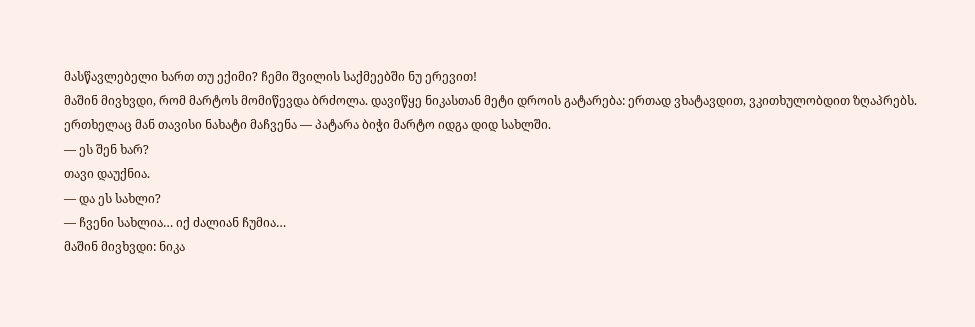მასწავლებელი ხართ თუ ექიმი? ჩემი შვილის საქმეებში ნუ ერევით!
მაშინ მივხვდი, რომ მარტოს მომიწევდა ბრძოლა. დავიწყე ნიკასთან მეტი დროის გატარება: ერთად ვხატავდით, ვკითხულობდით ზღაპრებს. ერთხელაც მან თავისი ნახატი მაჩვენა — პატარა ბიჭი მარტო იდგა დიდ სახლში.
— ეს შენ ხარ?
თავი დაუქნია.
— და ეს სახლი?
— ჩვენი სახლია… იქ ძალიან ჩუმია…
მაშინ მივხვდი: ნიკა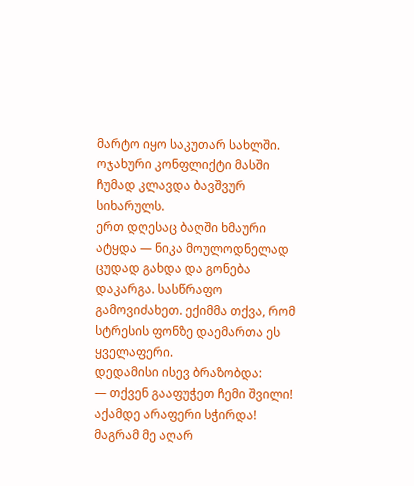მარტო იყო საკუთარ სახლში. ოჯახური კონფლიქტი მასში ჩუმად კლავდა ბავშვურ სიხარულს.
ერთ დღესაც ბაღში ხმაური ატყდა — ნიკა მოულოდნელად ცუდად გახდა და გონება დაკარგა. სასწრაფო გამოვიძახეთ. ექიმმა თქვა, რომ სტრესის ფონზე დაემართა ეს ყველაფერი.
დედამისი ისევ ბრაზობდა:
— თქვენ გააფუჭეთ ჩემი შვილი! აქამდე არაფერი სჭირდა!
მაგრამ მე აღარ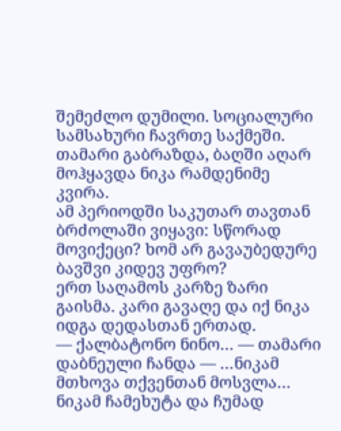შემეძლო დუმილი. სოციალური სამსახური ჩავრთე საქმეში. თამარი გაბრაზდა, ბაღში აღარ მოჰყავდა ნიკა რამდენიმე კვირა.
ამ პერიოდში საკუთარ თავთან ბრძოლაში ვიყავი: სწორად მოვიქეცი? ხომ არ გავაუბედურე ბავშვი კიდევ უფრო?
ერთ საღამოს კარზე ზარი გაისმა. კარი გავაღე და იქ ნიკა იდგა დედასთან ერთად.
— ქალბატონო ნინო… — თამარი დაბნეული ჩანდა — …ნიკამ მთხოვა თქვენთან მოსვლა…
ნიკამ ჩამეხუტა და ჩუმად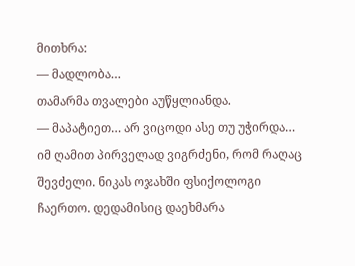მითხრა:
— მადლობა…
თამარმა თვალები აუწყლიანდა.
— მაპატიეთ… არ ვიცოდი ასე თუ უჭირდა…
იმ ღამით პირველად ვიგრძენი, რომ რაღაც შევძელი. ნიკას ოჯახში ფსიქოლოგი ჩაერთო. დედამისიც დაეხმარა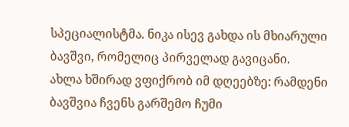სპეციალისტმა. ნიკა ისევ გახდა ის მხიარული ბავშვი, რომელიც პირველად გავიცანი.
ახლა ხშირად ვფიქრობ იმ დღეებზე: რამდენი ბავშვია ჩვენს გარშემო ჩუმი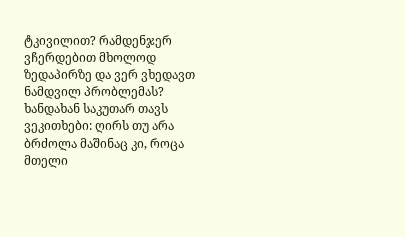ტკივილით? რამდენჯერ ვჩერდებით მხოლოდ ზედაპირზე და ვერ ვხედავთ ნამდვილ პრობლემას?
ხანდახან საკუთარ თავს ვეკითხები: ღირს თუ არა ბრძოლა მაშინაც კი, როცა მთელი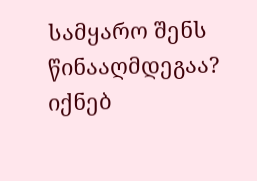სამყარო შენს წინააღმდეგაა? იქნებ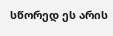სწორედ ეს არის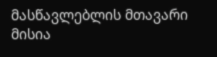მასწავლებლის მთავარი მისია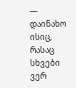— დაინახო ისიც, რასაც სხვები ვერ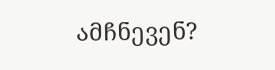ამჩნევენ?